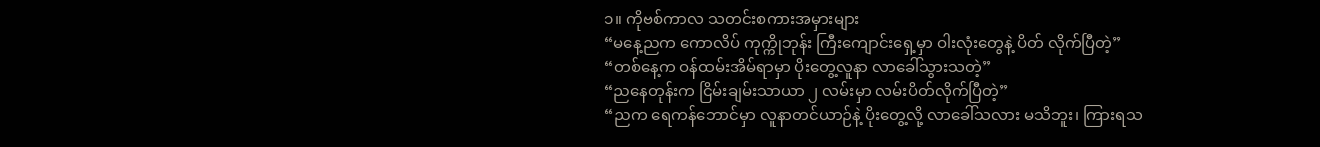၁။ ကိုဗစ်ကာလ သတင်းစကားအမှားများ
“မနေ့ညက ကောလိပ် ကုက္ကိုဘုန်း ကြီးကျောင်းရှေ့မှာ ဝါးလုံးတွေနဲ့ ပိတ် လိုက်ပြီတဲ့”
“တစ်နေ့က ဝန်ထမ်းအိမ်ရာမှာ ပိုးတွေ့လူနာ လာခေါ်သွားသတဲ့”
“ညနေတုန်းက ငြိမ်းချမ်းသာယာ ၂ လမ်းမှာ လမ်းပိတ်လိုက်ပြီတဲ့”
“ညက ရေကန်ဘောင်မှာ လူနာတင်ယာဉ်နဲ့ ပိုးတွေ့လို့ လာခေါ်သလား မသိဘူး၊ ကြားရသ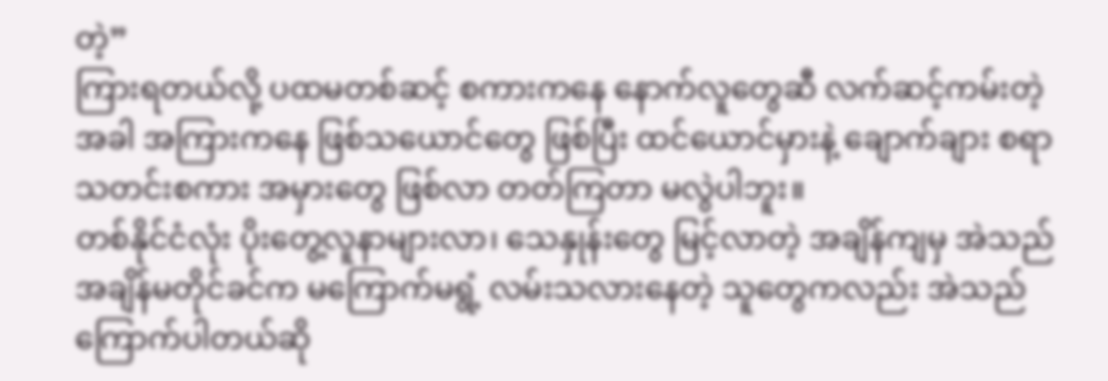တဲ့”
ကြားရတယ်လို့ ပထမတစ်ဆင့် စကားကနေ နောက်လူတွေဆီ လက်ဆင့်ကမ်းတဲ့အခါ အကြားကနေ ဖြစ်သယောင်တွေ ဖြစ်ပြီး ထင်ယောင်မှားနဲ့ ချောက်ချား စရာသတင်းစကား အမှားတွေ ဖြစ်လာ တတ်ကြတာ မလွဲပါဘူး။
တစ်နိုင်ငံလုံး ပိုးတွေ့လူနာများလာ၊ သေနှုန်းတွေ မြင့်လာတဲ့ အချိန်ကျမှ အဲသည်အချိန်မတိုင်ခင်က မကြောက်မရွံ့ လမ်းသလားနေတဲ့ သူတွေကလည်း အဲသည် ကြောက်ပါတယ်ဆို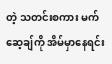တဲ့ သတင်းစကား မက်ဆေ့ချ်ကို အိမ်မှာနေရင်း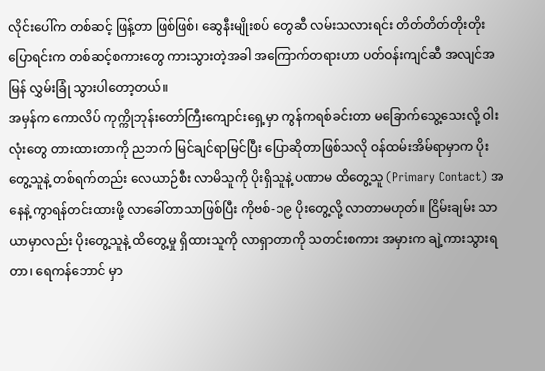လိုင်းပေါ်က တစ်ဆင့် ဖြန့်တာ ဖြစ်ဖြစ်၊ ဆွေနီးမျိုးစပ် တွေဆီ လမ်းသလားရင်း တိတ်တိတ်တိုးတိုး ပြောရင်းက တစ်ဆင့်စကားတွေ ကားသွားတဲ့အခါ အကြောက်တရားဟာ ပတ်ဝန်းကျင်ဆီ အလျင်အမြန် လွှမ်းခြုံ သွားပါတော့တယ်။
အမှန်က ကောလိပ် ကုက္ကိုဘုန်းတော်ကြီးကျောင်းရှေ့မှာ ကွန်ကရစ်ခင်းတာ မခြောက်သွေ့သေးလို့ ဝါးလုံးတွေ တားထားတာကို ညဘက် မြင်ချင်ရာမြင်ပြီး ပြောဆိုတာဖြစ်သလို ဝန်ထမ်းအိမ်ရာမှာက ပိုးတွေ့သူနဲ့ တစ်ရက်တည်း လေယာဉ်စီး လာမိသူကို ပိုးရှိသူနဲ့ ပဏာမ ထိတွေ့သူ (Primary Contact) အနေနဲ့ ကွာရန်တင်းထားဖို့ လာခေါ်တာသာဖြစ်ပြီး ကိုဗစ်-၁၉ ပိုးတွေ့လို့ လာတာမဟုတ်။ ငြိမ်းချမ်း သာယာမှာလည်း ပိုးတွေ့သူနဲ့ ထိတွေ့မှု ရှိထားသူကို လာရှာတာကို သတင်းစကား အမှားက ချဲ့ကားသွားရတာ၊ ရေကန်ဘောင် မှာ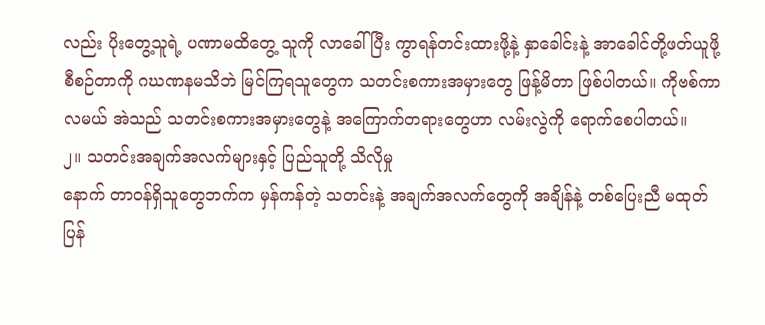လည်း ပိုးတွေ့သူရဲ့ ပဏာမထိတွေ့ သူကို လာခေါ်ပြီး ကွာရန်တင်းထားဖို့နဲ့ နှာခေါင်းနဲ့ အာခေါင်တို့ဖတ်ယူဖို့ စီစဉ်တာကို ဂဃဏနမသိဘဲ မြင်ကြရသူတွေက သတင်းစကားအမှားတွေ ဖြန့်မိတာ ဖြစ်ပါတယ်။ ကိုဗစ်ကာလမယ် အဲသည် သတင်းစကားအမှားတွေနဲ့ အကြောက်တရားတွေဟာ လမ်းလွဲကို ရောက်စေပါတယ်။
၂။ သတင်းအချက်အလက်များနှင့် ပြည်သူတို့ သိလိုမှု
နောက် တာဝန်ရှိသူတွေဘက်က မှန်ကန်တဲ့ သတင်းနဲ့ အချက်အလက်တွေကို အချိန်နဲ့ တစ်ပြေးညီ မထုတ်ပြန်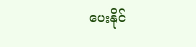ပေးနိုင်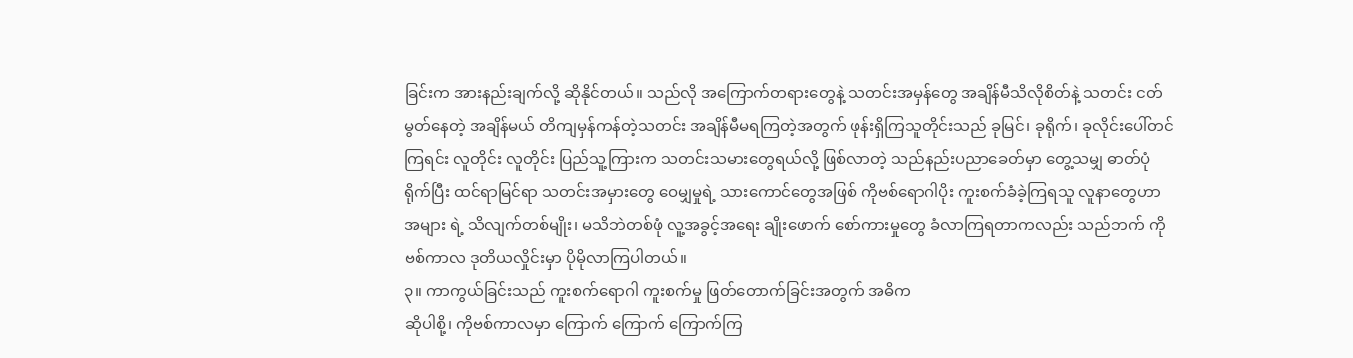ခြင်းက အားနည်းချက်လို့ ဆိုနိုင်တယ်။ သည်လို အကြောက်တရားတွေနဲ့ သတင်းအမှန်တွေ အချိန်မီသိလိုစိတ်နဲ့ သတင်း ငတ်မွတ်နေတဲ့ အချိန်မယ် တိကျမှန်ကန်တဲ့သတင်း အချိန်မီမရကြတဲ့အတွက် ဖုန်းရှိကြသူတိုင်းသည် ခုမြင်၊ ခုရိုက်၊ ခုလိုင်းပေါ်တင်ကြရင်း လူတိုင်း လူတိုင်း ပြည်သူ့ကြားက သတင်းသမားတွေရယ်လို့ ဖြစ်လာတဲ့ သည်နည်းပညာခေတ်မှာ တွေ့သမျှ ဓာတ်ပုံရိုက်ပြီး ထင်ရာမြင်ရာ သတင်းအမှားတွေ ဝေမျှမှုရဲ့ သားကောင်တွေအဖြစ် ကိုဗစ်ရောဂါပိုး ကူးစက်ခံခဲ့ကြရသူ လူနာတွေဟာ အများ ရဲ့ သိလျက်တစ်မျိုး၊ မသိဘဲတစ်ဖုံ လူ့အခွင့်အရေး ချိုးဖောက် စော်ကားမှုတွေ ခံလာကြရတာကလည်း သည်ဘက် ကိုဗစ်ကာလ ဒုတိယလှိုင်းမှာ ပိုမိုလာကြပါတယ်။
၃။ ကာကွယ်ခြင်းသည် ကူးစက်ရောဂါ ကူးစက်မှု ဖြတ်တောက်ခြင်းအတွက် အဓိက
ဆိုပါစို့၊ ကိုဗစ်ကာလမှာ ကြောက် ကြောက် ကြောက်ကြ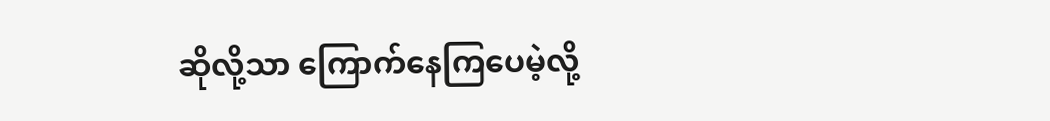ဆိုလို့သာ ကြောက်နေကြပေမဲ့လို့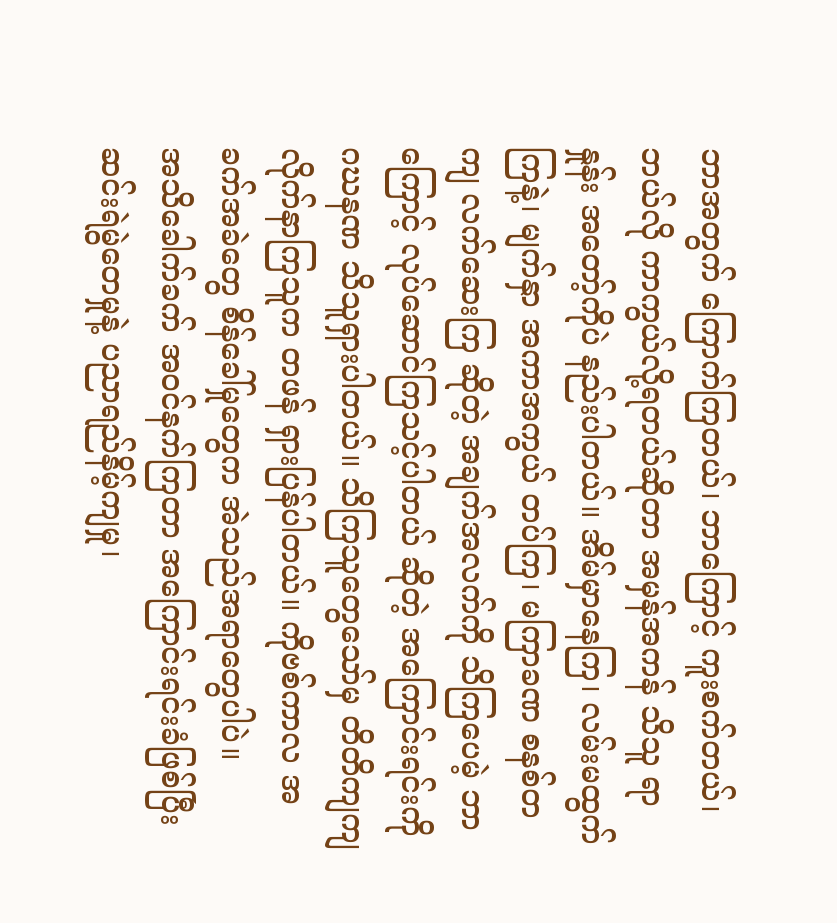ဘာအတွက် ကြောက်ကြတယ်၊ ဘာကြောင့် ကူးစက်တယ်၊ ဘယ်လို ကာကွယ်လို့ရတယ်ဆိုတာ အမှန်အကန် သိသူ ရာနှုန်း အတော့်ကိုပဲ နည်းပါတယ်။ အိမ်မှာနေကြ၊ လမ်းမထွက်ကြနဲ့၊ မျက်နှာ အကာအကွယ် တပ်ကြ၊ မကြာခဏ စနစ်တကျ လက်ဆေးကြ ဆိုတဲ့ အချက်အလက်ကို သိကြပေမဲ့ ဘာကြောင့် လုပ်ဆောင်ကြသင့်ပါတယ် ဆိုတဲ့ အကြောင်းရင်းကို ဂဃနဏ သိသူရှားပါတယ်။ သိကြသူတွေသော်မှ တိတိကျကျ လိုက်နာကြသူက တဖန် ရှားပြန်ပါတယ်။ ကိုဗစ်ကာလ အခက်အခဲတွေ စိန်ခေါ်မှုတွေက အဲသည်အရာတွေပါပဲ။
အသိခေါက်ခက် အဝင်နက်ကြတာ အကြောင်းရင်းခံဖြစ်ပြီး ဆင်းရဲမွဲတေမှုနဲ့ ပညာရည်နိမ့်ကျမှု၊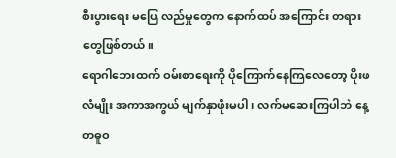စီးပွားရေး မပြေ လည်မှုတွေက နောက်ထပ် အကြောင်း တရားတွေဖြစ်တယ်။
ရောဂါဘေးထက် ဝမ်းစာရေးကို ပိုကြောက်နေကြလေတော့ ပိုးဖလံမျိုး အကာအကွယ် မျက်နှာဖုံးမပါ၊ လက်မဆေးကြပါဘဲ နေ့တဓူဝ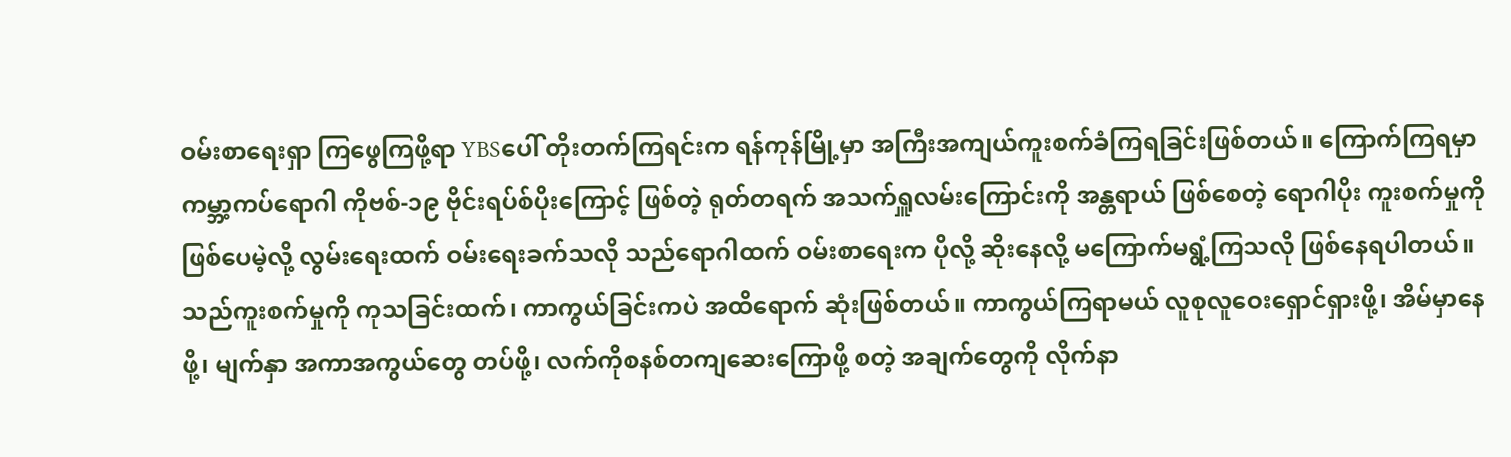ဝမ်းစာရေးရှာ ကြဖွေကြဖို့ရာ YBSပေါ် တိုးတက်ကြရင်းက ရန်ကုန်မြို့မှာ အကြီးအကျယ်ကူးစက်ခံကြရခြင်းဖြစ်တယ်။ ကြောက်ကြရမှာ ကမ္ဘာ့ကပ်ရောဂါ ကိုဗစ်-၁၉ ဗိုင်းရပ်စ်ပိုးကြောင့် ဖြစ်တဲ့ ရုတ်တရက် အသက်ရှူလမ်းကြောင်းကို အန္တရာယ် ဖြစ်စေတဲ့ ရောဂါပိုး ကူးစက်မှုကို ဖြစ်ပေမဲ့လို့ လွမ်းရေးထက် ဝမ်းရေးခက်သလို သည်ရောဂါထက် ဝမ်းစာရေးက ပိုလို့ ဆိုးနေလို့ မကြောက်မရွံ့ကြသလို ဖြစ်နေရပါတယ်။
သည်ကူးစက်မှုကို ကုသခြင်းထက်၊ ကာကွယ်ခြင်းကပဲ အထိရောက် ဆုံးဖြစ်တယ်။ ကာကွယ်ကြရာမယ် လူစုလူဝေးရှောင်ရှားဖို့၊ အိမ်မှာနေဖို့၊ မျက်နှာ အကာအကွယ်တွေ တပ်ဖို့၊ လက်ကိုစနစ်တကျဆေးကြောဖို့ စတဲ့ အချက်တွေကို လိုက်နာ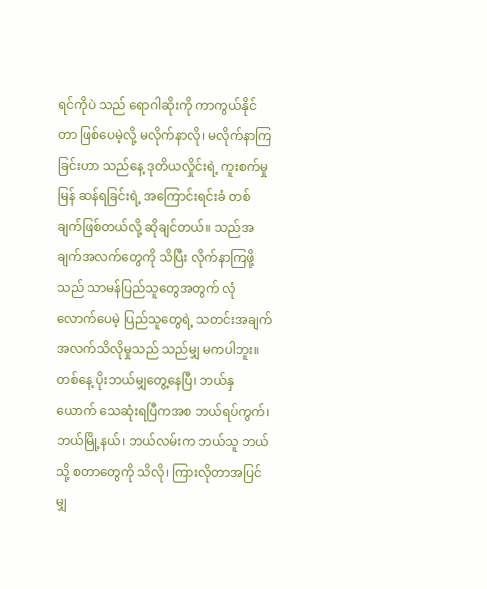ရင်ကိုပဲ သည် ရောဂါဆိုးကို ကာကွယ်နိုင်တာ ဖြစ်ပေမဲ့လို့ မလိုက်နာလို၊ မလိုက်နာကြခြင်းဟာ သည်နေ့ ဒုတိယလှိုင်းရဲ့ ကူးစက်မှု မြန် ဆန်ရခြင်းရဲ့ အကြောင်းရင်းခံ တစ်ချက်ဖြစ်တယ်လို့ ဆိုချင်တယ်။ သည်အချက်အလက်တွေကို သိပြီး လိုက်နာကြဖို့ သည် သာမန်ပြည်သူတွေအတွက် လုံလောက်ပေမဲ့ ပြည်သူတွေရဲ့ သတင်းအချက်အလက်သိလိုမှုသည် သည်မျှ မကပါဘူး။
တစ်နေ့ ပိုးဘယ်မျှတွေ့နေပြီ၊ ဘယ်နှယောက် သေဆုံးရပြီကအစ ဘယ်ရပ်ကွက်၊ ဘယ်မြို့နယ်၊ ဘယ်လမ်းက ဘယ်သူ ဘယ်သို့ စတာတွေကို သိလို၊ ကြားလိုတာအပြင် မျှ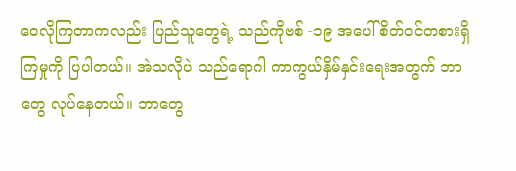ဝေလိုကြတာကလည်း ပြည်သူတွေရဲ့ သည်ကိုဗစ် -၁၉ အပေါ် စိတ်ဝင်တစားရှိကြမှုကို ပြပါတယ်။ အဲသလိုပဲ သည်ရောဂါ ကာကွယ်နှိမ်နှင်းရေးအတွက် ဘာတွေ လုပ်နေတယ်။ ဘာတွေ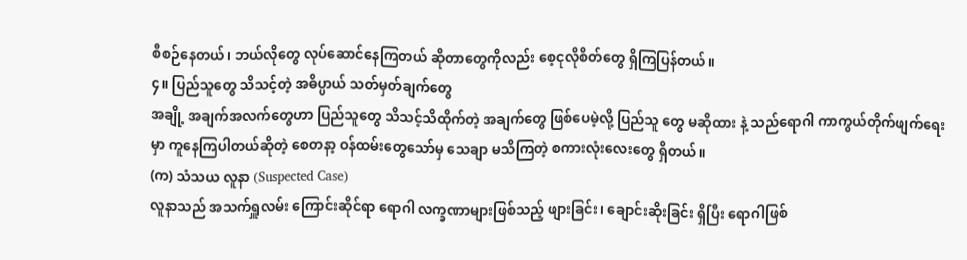စီစဉ်နေတယ်၊ ဘယ်လိုတွေ လုပ်ဆောင်နေကြတယ် ဆိုတာတွေကိုလည်း စေ့ငုလိုစိတ်တွေ ရှိကြပြန်တယ်။
၄။ ပြည်သူတွေ သိသင့်တဲ့ အဓိပ္ပာယ် သတ်မှတ်ချက်တွေ
အချို့ အချက်အလက်တွေဟာ ပြည်သူတွေ သိသင့်သိထိုက်တဲ့ အချက်တွေ ဖြစ်ပေမဲ့လို့ ပြည်သူ တွေ မဆိုထား နဲ့ သည်ရောဂါ ကာကွယ်တိုက်ဖျက်ရေးမှာ ကူနေကြပါတယ်ဆိုတဲ့ စေတနာ့ ဝန်ထမ်းတွေသော်မှ သေချာ မသိကြတဲ့ စကားလုံးလေးတွေ ရှိတယ်။
(က) သံသယ လူနာ (Suspected Case)
လူနာသည် အသက်ရှူလမ်း ကြောင်းဆိုင်ရာ ရောဂါ လက္ခဏာများဖြစ်သည့် ဖျားခြင်း၊ ချောင်းဆိုးခြင်း ရှိပြီး ရောဂါဖြစ်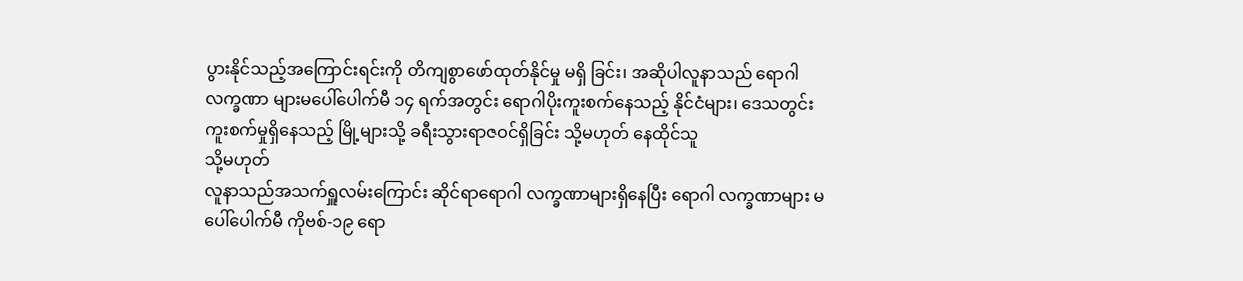ပွားနိုင်သည့်အကြောင်းရင်းကို တိကျစွာဖော်ထုတ်နိုင်မှု မရှိ ခြင်း၊ အဆိုပါလူနာသည် ရောဂါလက္ခဏာ များမပေါ်ပေါက်မီ ၁၄ ရက်အတွင်း ရောဂါပိုးကူးစက်နေသည့် နိုင်ငံများ၊ ဒေသတွင်း ကူးစက်မှုရှိနေသည့် မြို့များသို့ ခရီးသွားရာဇဝင်ရှိခြင်း သို့မဟုတ် နေထိုင်သူ
သို့မဟုတ်
လူနာသည်အသက်ရှူလမ်းကြောင်း ဆိုင်ရာရောဂါ လက္ခဏာများရှိနေပြီး ရောဂါ လက္ခဏာများ မပေါ်ပေါက်မီ ကိုဗစ်-၁၉ ရော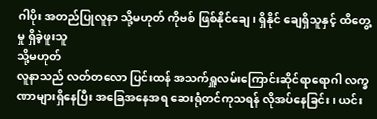ဂါပိုး အတည်ပြုလူနာ သို့မဟုတ် ကိုဗစ် ဖြစ်နိုင်ချေ၊ ရှိနိုင် ချေရှိသူနှင့် ထိတွေ့မှု ရှိခဲ့ဖူးသူ
သို့မဟုတ်
လူနာသည် လတ်တလော ပြင်းထန် အသက်ရှူလမ်းကြောင်းဆိုင်ရာရောဂါ လက္ခဏာများရှိနေပြီး အခြေအနေအရ ဆေးရုံတင်ကုသရန် လိုအပ်နေခြင်း၊ ယင်း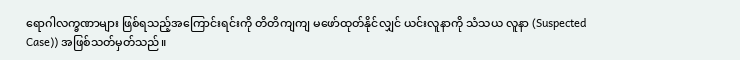ရောဂါလက္ခဏာများ ဖြစ်ရသည့်အကြောင်းရင်းကို တိတိကျကျ မဖော်ထုတ်နိုင်လျှင် ယင်းလူနာကို သံသယ လူနာ (Suspected Case)) အဖြစ်သတ်မှတ်သည်။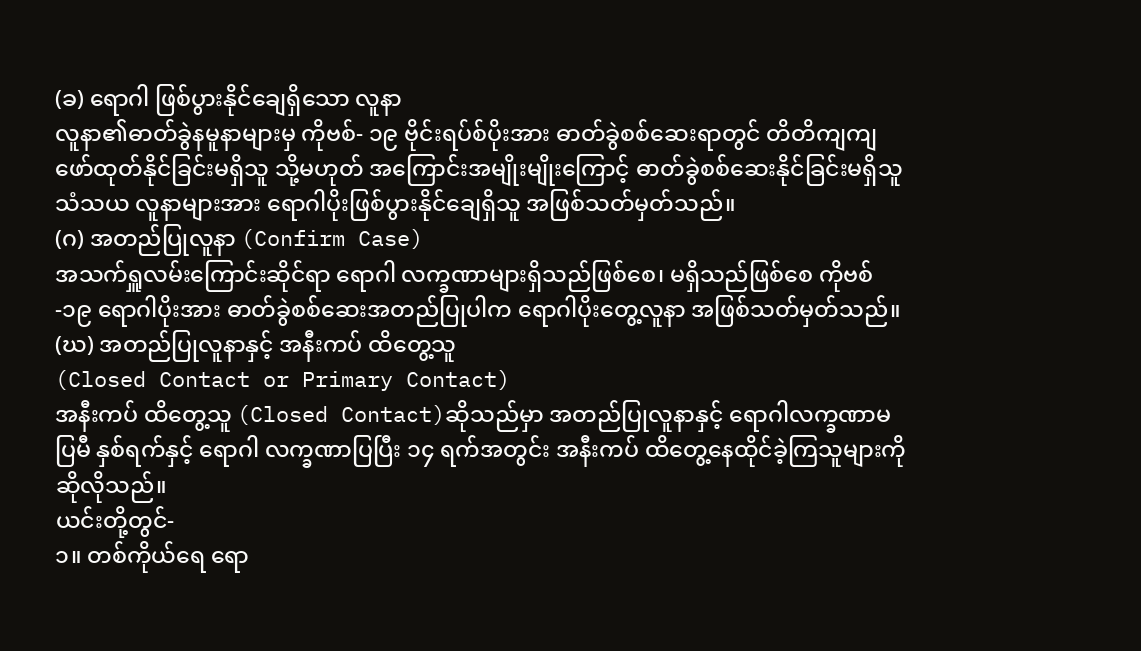(ခ) ရောဂါ ဖြစ်ပွားနိုင်ချေရှိသော လူနာ
လူနာ၏ဓာတ်ခွဲနမူနာများမှ ကိုဗစ်- ၁၉ ဗိုင်းရပ်စ်ပိုးအား ဓာတ်ခွဲစစ်ဆေးရာတွင် တိတိကျကျ ဖော်ထုတ်နိုင်ခြင်းမရှိသူ သို့မဟုတ် အကြောင်းအမျိုးမျိုးကြောင့် ဓာတ်ခွဲစစ်ဆေးနိုင်ခြင်းမရှိသူ သံသယ လူနာများအား ရောဂါပိုးဖြစ်ပွားနိုင်ချေရှိသူ အဖြစ်သတ်မှတ်သည်။
(ဂ) အတည်ပြုလူနာ (Confirm Case)
အသက်ရှူလမ်းကြောင်းဆိုင်ရာ ရောဂါ လက္ခဏာများရှိသည်ဖြစ်စေ၊ မရှိသည်ဖြစ်စေ ကိုဗစ်-၁၉ ရောဂါပိုးအား ဓာတ်ခွဲစစ်ဆေးအတည်ပြုပါက ရောဂါပိုးတွေ့လူနာ အဖြစ်သတ်မှတ်သည်။
(ဃ) အတည်ပြုလူနာနှင့် အနီးကပ် ထိတွေ့သူ
(Closed Contact or Primary Contact)
အနီးကပ် ထိတွေ့သူ (Closed Contact)ဆိုသည်မှာ အတည်ပြုလူနာနှင့် ရောဂါလက္ခဏာမပြမီ နှစ်ရက်နှင့် ရောဂါ လက္ခဏာပြပြီး ၁၄ ရက်အတွင်း အနီးကပ် ထိတွေ့နေထိုင်ခဲ့ကြသူများကိုဆိုလိုသည်။
ယင်းတို့တွင်-
၁။ တစ်ကိုယ်ရေ ရော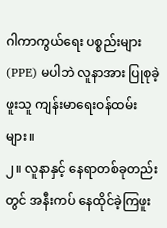ဂါကာကွယ်ရေး ပစ္စည်းများ (PPE) မပါဘဲ လူနာအား ပြုစုခဲ့ဖူးသူ ကျန်းမာရေးဝန်ထမ်းများ။
၂။ လူနာနှင့် နေရာတစ်ခုတည်းတွင် အနီးကပ် နေထိုင်ခဲ့ကြဖူး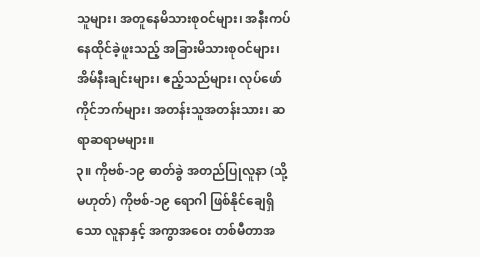သူများ၊ အတူနေမိသားစုဝင်များ၊ အနီးကပ်နေထိုင်ခဲ့ဖူးသည့် အခြားမိသားစုဝင်များ၊ အိမ်နီးချင်းများ၊ ဧည့်သည်များ၊ လုပ်ဖော်ကိုင်ဘက်များ၊ အတန်းသူအတန်းသား၊ ဆရာဆရာမများ။
၃။ ကိုဗစ်-၁၉ ဓာတ်ခွဲ အတည်ပြုလူနာ (သို့မဟုတ်) ကိုဗစ်-၁၉ ရောဂါ ဖြစ်နိုင်ချေရှိသော လူနာနှင့် အကွာအဝေး တစ်မီတာအ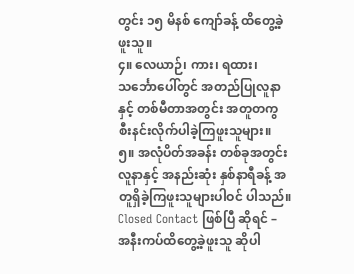တွင်း ၁၅ မိနစ် ကျော်ခန့် ထိတွေ့ခဲ့ဖူးသူ။
၄။ လေယာဉ်၊ ကား၊ ရထား၊ သင်္ဘောပေါ်တွင် အတည်ပြုလူနာနှင့် တစ်မီတာအတွင်း အတူတကွ စီးနင်းလိုက်ပါခဲ့ကြဖူးသူများ။
၅။ အလုံပိတ်အခန်း တစ်ခုအတွင်း လူနာနှင့် အနည်းဆုံး နှစ်နာရီခန့် အတူရှိခဲ့ကြဖူးသူများပါဝင် ပါသည်။
Closed Contact ဖြစ်ပြီ ဆိုရင် –
အနီးကပ်ထိတွေ့ခဲ့ဖူးသူ ဆိုပါ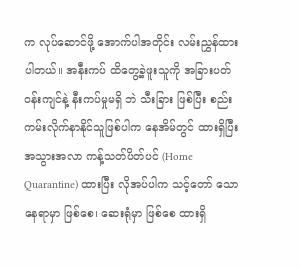က လုပ်ဆောင်ဖို့ အောက်ပါအတိုင်း လမ်းညွှန်ထားပါတယ်။ အနီးကပ် ထိတွေ့ခဲ့ဖူးသူကို အခြားပတ်ဝန်းကျင်နဲ့ နီးကပ်မှုမရှိ ဘဲ သီးခြား ဖြစ်ပြီး စည်းကမ်းလိုက်နာနိုင်သူဖြစ်ပါက နေအိမ်တွင် ထားရှိပြီး အသွားအလာ ကန့်သတ်ပိတ်ပင် (Home Quarantine) ထားပြီး လိုအပ်ပါက သင့်တော် သောနေရာမှာ ဖြစ်စေ၊ ဆေးရုံမှာ ဖြစ်စေ ထားရှိ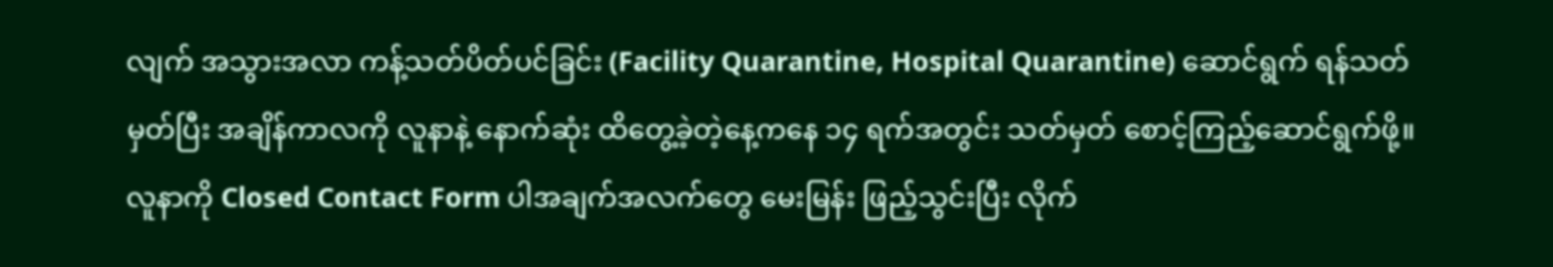လျက် အသွားအလာ ကန့်သတ်ပိတ်ပင်ခြင်း (Facility Quarantine, Hospital Quarantine) ဆောင်ရွက် ရန်သတ်မှတ်ပြီး အချိန်ကာလကို လူနာနဲ့ နောက်ဆုံး ထိတွေ့ခဲ့တဲ့နေ့ကနေ ၁၄ ရက်အတွင်း သတ်မှတ် စောင့်ကြည့်ဆောင်ရွက်ဖို့။ လူနာကို Closed Contact Form ပါအချက်အလက်တွေ မေးမြန်း ဖြည့်သွင်းပြီး လိုက်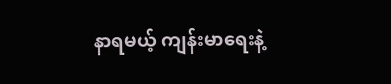နာရမယ့် ကျန်းမာရေးနဲ့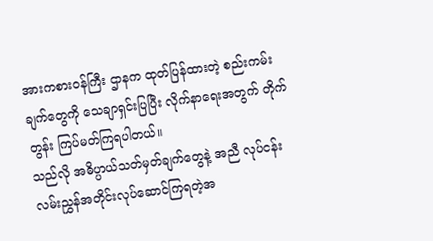အားကစားဝန်ကြီး ဌာနက ထုတ်ပြန်ထားတဲ့ စည်းကမ်းချက်တွေကို သေချာရှင်းပြပြီး လိုက်နာရေးအတွက် တိုက်တွန်း ကြပ်မတ်ကြရပါတယ်။
သည်လို အဓိပ္ပာယ်သတ်မှတ်ချက်တွေနဲ့ အညီ လုပ်ငန်းလမ်းညွှန်အတိုင်းလုပ်ဆောင်ကြရတဲ့အ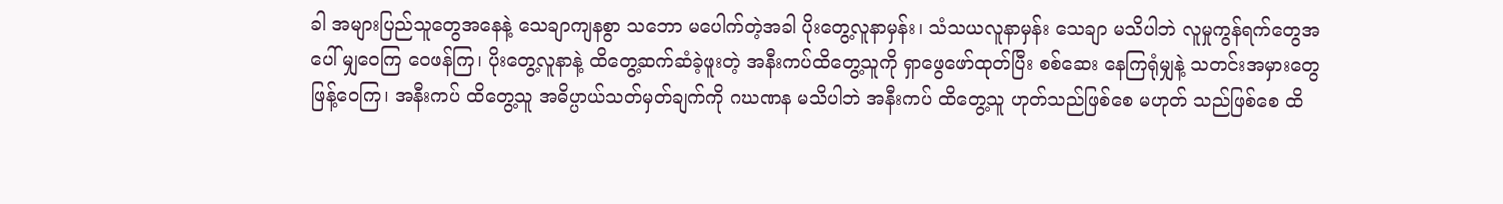ခါ အများပြည်သူတွေအနေနဲ့ သေချာကျနစွာ သဘော မပေါက်တဲ့အခါ ပိုးတွေ့လူနာမှန်း၊ သံသယလူနာမှန်း သေချာ မသိပါဘဲ လူမှုကွန်ရက်တွေအပေါ် မျှဝေကြ ဝေဖန်ကြ၊ ပိုးတွေ့လူနာနဲ့ ထိတွေ့ဆက်ဆံခဲ့ဖူးတဲ့ အနီးကပ်ထိတွေ့သူကို ရှာဖွေဖော်ထုတ်ပြီး စစ်ဆေး နေကြရုံမျှနဲ့ သတင်းအမှားတွေ ဖြန့်ဝေကြ၊ အနီးကပ် ထိတွေ့သူ အဓိပ္ပာယ်သတ်မှတ်ချက်ကို ဂဃဏန မသိပါဘဲ အနီးကပ် ထိတွေ့သူ ဟုတ်သည်ဖြစ်စေ မဟုတ် သည်ဖြစ်စေ ထိ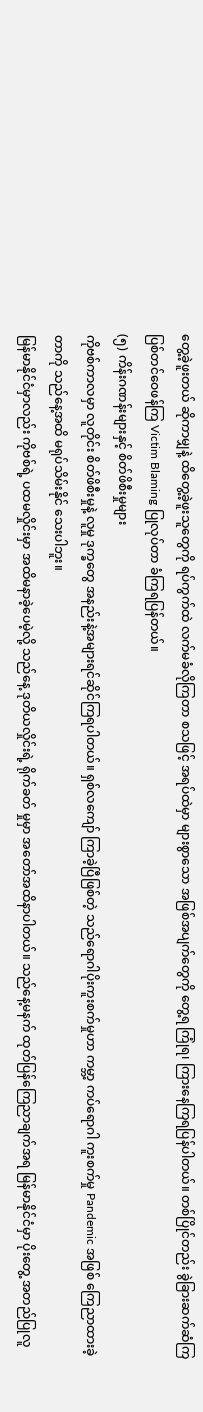တွေ့ခဲ့ဖူးတယ် ဆိုကာမျှနဲ့ ထိတွေ့ခဲ့ဖူးသူတွေကို ရပ်ကွက်ထဲ လက်မခံလိုကြတာ စသဖြင့် အရပ်ထဲမှာ များစွာသော အဖြစ်အပျက်တွေကို တွေ့ရ ကြုံရ၊ ကြားနေကြရပြန်ပါတယ်။ တစ်ပြိုင်တည်း ခွဲခြားဆက်ဆံကြ ပြစ်တင်ဝေဖန်ကြ Victim Blaming ပြုလုပ်တာ ခံကြရပြန်တယ်။
(၅) ကိန်းဂဏန်းများနှင့် စိတ်ဖိစီးမှုများ
ကိုဗစ်ကာလမှာ လူတိုင်း စိတ်ဖိစီးမှုနဲ့ လူမှု ဒုက္ခတွေ အနည်းနဲ့အများရင်ဆိုင်ကြရပါတယ်။ ရှစ်လကျော် ကြာခဲ့ပြီဖြစ်တဲ့ သည်ရောဂါပိုးကူးစက်မှုဟာ ကမ္ဘာ့ ကပ်ရောဂါ ကူးစက်မှု Pandemic အဖြစ် ကြေညာထားခဲ့တာကို သည်နေ့အထိ မရုပ်သိမ်းနိုင် သေးပါဘူး။
မြန်မာနိုင်ငံမှာလည်း ကိုဗစ်ရဲ့ ပထမလှိုင်းမှာ အထိမနာခဲ့ပေမဲ့လို့ သည်နေ့ ဒုတိယလှိုင်းရဲ့ ရိုက်ခတ် မှုမှာ အတော်အထိနာပါတယ်။ သည်နေ့မနက် ထုတ်ပြန်ကြေညာချက်အရ မြန်မာနိုင်ငံမှာ ပိုးတွေ့ အတည်ပြုလူ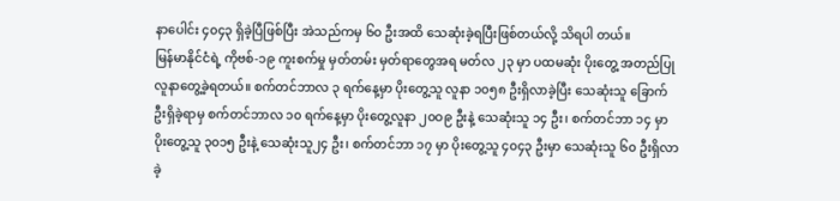နာပေါင်း ၄၀၄၃ ရှိခဲ့ပြီဖြစ်ပြီး အဲသည်ကမှ ၆၀ ဦးအထိ သေဆုံးခဲ့ရပြီးဖြစ်တယ်လို့ သိရပါ တယ်။
မြန်မာနိုင်ငံရဲ့ ကိုဗစ်-၁၉ ကူးစက်မှု မှတ်တမ်း မှတ်ရာတွေအရ မတ်လ ၂၃ မှာ ပထမဆုံး ပိုးတွေ့ အတည်ပြု လူနာတွေ့ခဲ့ရတယ်။ စက်တင်ဘာလ ၃ ရက်နေ့မှာ ပိုးတွေ့သူ လူနာ ၁၀၅၈ ဦးရှိလာခဲ့ပြီး သေဆုံးသူ ခြောက်ဦးရှိခဲ့ရာမှ စက်တင်ဘာလ ၁၀ ရက်နေ့မှာ ပိုးတွေ့လူနာ ၂၀ဝ၉ ဦးနဲ့ သေဆုံးသူ ၁၄ ဦး၊ စက်တင်ဘာ ၁၄ မှာ ပိုးတွေ့သူ ၃၀၁၅ ဦးနဲ့ သေဆုံးသူ၂၄ ဦး၊ စက်တင်ဘာ ၁၇ မှာ ပိုးတွေ့သူ ၄၀၄၃ ဦးမှာ သေဆုံးသူ ၆၀ ဦးရှိလာခဲ့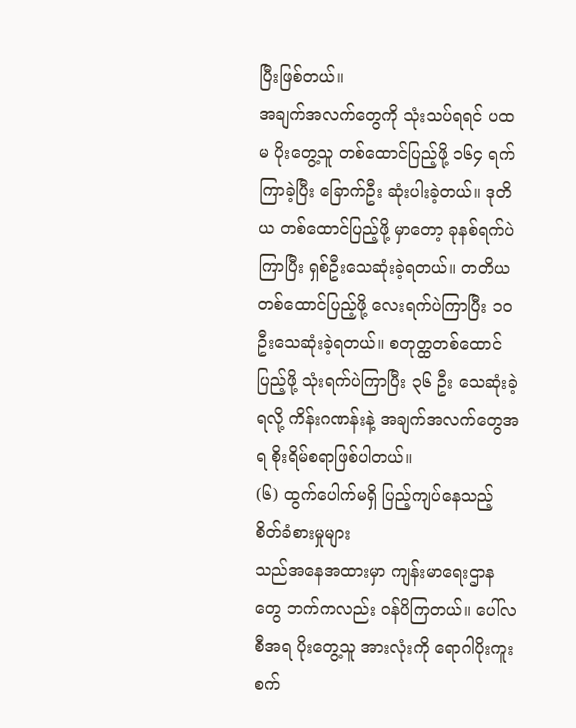ပြီးဖြစ်တယ်။
အချက်အလက်တွေကို သုံးသပ်ရရင် ပထမ ပိုးတွေ့သူ တစ်ထောင်ပြည့်ဖို့ ၁၆၄ ရက်ကြာခဲ့ပြီး ခြောက်ဦး ဆုံးပါးခဲ့တယ်။ ဒုတိယ တစ်ထောင်ပြည့်ဖို့ မှာတော့ ခုနစ်ရက်ပဲကြာပြီး ရှစ်ဦးသေဆုံးခဲ့ရတယ်။ တတိယ တစ်ထောင်ပြည့်ဖို့ လေးရက်ပဲကြာပြီး ၁၀ ဦးသေဆုံးခဲ့ရတယ်။ စတုတ္ထတစ်ထောင်ပြည့်ဖို့ သုံးရက်ပဲကြာပြီး ၃၆ ဦး သေဆုံးခဲ့ရလို့ ကိန်းဂဏန်းနဲ့ အချက်အလက်တွေအရ စိုးရိမ်စရာဖြစ်ပါတယ်။
(၆) ထွက်ပေါက်မရှိ ပြည့်ကျပ်နေသည့် စိတ်ခံစားမှုများ
သည်အနေအထားမှာ ကျန်းမာရေးဌာနတွေ ဘက်ကလည်း ဝန်ပိကြတယ်။ ပေါ်လစီအရ ပိုးတွေ့သူ အားလုံးကို ရောဂါပိုးကူးစက်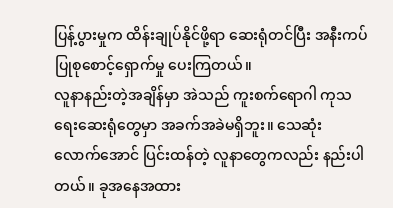ပြန့်ပွားမှုက ထိန်းချုပ်နိုင်ဖို့ရာ ဆေးရုံတင်ပြီး အနီးကပ်ပြုစုစောင့်ရှောက်မှု ပေးကြတယ်။
လူနာနည်းတဲ့အချိန်မှာ အဲသည် ကူးစက်ရောဂါ ကုသရေးဆေးရုံတွေမှာ အခက်အခဲမရှိဘူး။ သေဆုံး လောက်အောင် ပြင်းထန်တဲ့ လူနာတွေကလည်း နည်းပါတယ်။ ခုအနေအထား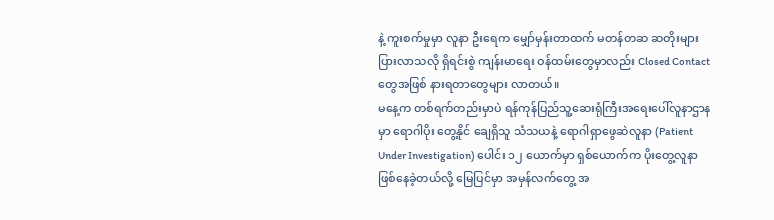နဲ့ ကူးစက်မှုမှာ လူနာ ဦးရေက မျှော်မှန်းတာထက် မတန်တဆ ဆတိုးများ ပြားလာသလို ရှိရင်းစွဲ ကျန်းမာရေး ဝန်ထမ်းတွေမှာလည်း Closed Contact တွေအဖြစ် နားရတာတွေများ လာတယ်။
မနေ့က တစ်ရက်တည်းမှာပဲ ရန်ကုန်ပြည်သူ့ဆေးရုံကြီးအရေးပေါ်လူနာဌာနမှာ ရောဂါပိုး တွေ့နိုင် ချေရှိသူ သံသယနဲ့ ရောဂါရှာဖွေဆဲလူနာ (Patient Under Investigation) ပေါင်း ၁၂ ယောက်မှာ ရှစ်ယောက်က ပိုးတွေ့လူနာ ဖြစ်နေခဲ့တယ်လို့ မြေပြင်မှာ အမှန်လက်တွေ့ အ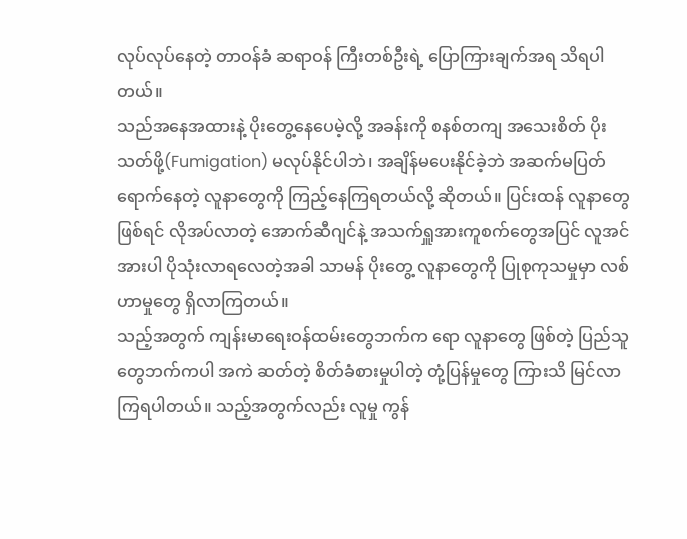လုပ်လုပ်နေတဲ့ တာဝန်ခံ ဆရာဝန် ကြီးတစ်ဦးရဲ့ ပြောကြားချက်အရ သိရပါတယ်။
သည်အနေအထားနဲ့ ပိုးတွေ့နေပေမဲ့လို့ အခန်းကို စနစ်တကျ အသေးစိတ် ပိုးသတ်ဖို့(Fumigation) မလုပ်နိုင်ပါဘဲ၊ အချိန်မပေးနိုင်ခဲ့ဘဲ အဆက်မပြတ် ရောက်နေတဲ့ လူနာတွေကို ကြည့်နေကြရတယ်လို့ ဆိုတယ်။ ပြင်းထန် လူနာတွေဖြစ်ရင် လိုအပ်လာတဲ့ အောက်ဆီဂျင်နဲ့ အသက်ရှူအားကူစက်တွေအပြင် လူအင်အားပါ ပိုသုံးလာရလေတဲ့အခါ သာမန် ပိုးတွေ့ လူနာတွေကို ပြုစုကုသမှုမှာ လစ်ဟာမှုတွေ ရှိလာကြတယ်။
သည့်အတွက် ကျန်းမာရေးဝန်ထမ်းတွေဘက်က ရော လူနာတွေ ဖြစ်တဲ့ ပြည်သူတွေဘက်ကပါ အကဲ ဆတ်တဲ့ စိတ်ခံစားမှုပါတဲ့ တုံ့ပြန်မှုတွေ ကြားသိ မြင်လာကြရပါတယ်။ သည့်အတွက်လည်း လူမှု ကွန်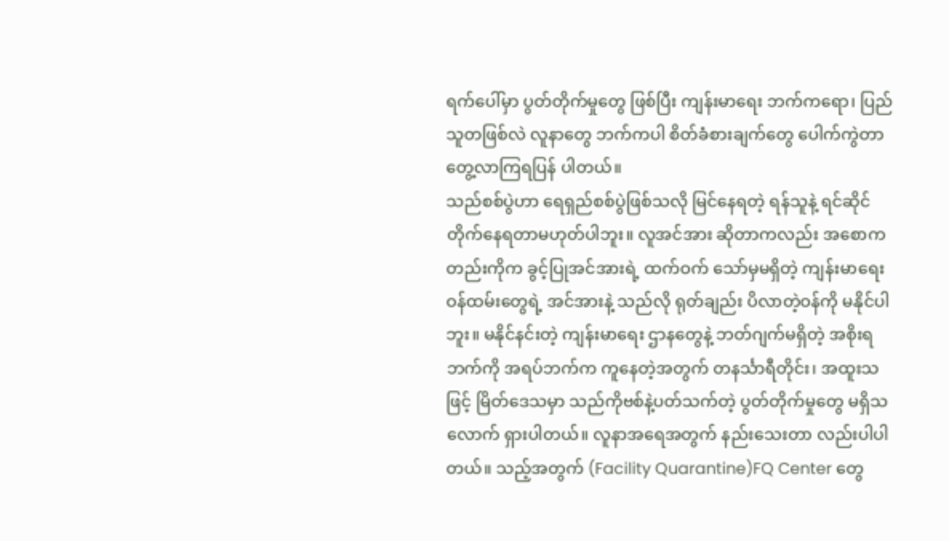ရက်ပေါ်မှာ ပွတ်တိုက်မှုတွေ ဖြစ်ပြီး ကျန်းမာရေး ဘက်ကရော၊ ပြည်သူတဖြစ်လဲ လူနာတွေ ဘက်ကပါ စိတ်ခံစားချက်တွေ ပေါက်ကွဲတာ တွေ့လာကြရပြန် ပါတယ်။
သည်စစ်ပွဲဟာ ရေရှည်စစ်ပွဲဖြစ်သလို မြင်နေရတဲ့ ရန်သူနဲ့ ရင်ဆိုင်တိုက်နေရတာမဟုတ်ပါဘူး။ လူအင်အား ဆိုတာကလည်း အစောကတည်းကိုက ခွင့်ပြုအင်အားရဲ့ ထက်ဝက် သော်မှမရှိတဲ့ ကျန်းမာရေး ဝန်ထမ်းတွေရဲ့ အင်အားနဲ့ သည်လို ရုတ်ချည်း ပိလာတဲ့ဝန်ကို မနိုင်ပါဘူး။ မနိုင်နင်းတဲ့ ကျန်းမာရေး ဌာနတွေနဲ့ ဘတ်ဂျက်မရှိတဲ့ အစိုးရဘက်ကို အရပ်ဘက်က ကူနေတဲ့အတွက် တနင်္သာရီတိုင်း၊ အထူးသဖြင့် မြိတ်ဒေသမှာ သည်ကိုဗစ်နဲ့ပတ်သက်တဲ့ ပွတ်တိုက်မှုတွေ မရှိသလောက် ရှားပါတယ်။ လူနာအရေအတွက် နည်းသေးတာ လည်းပါပါတယ်။ သည့်အတွက် (Facility Quarantine)FQ Center တွေ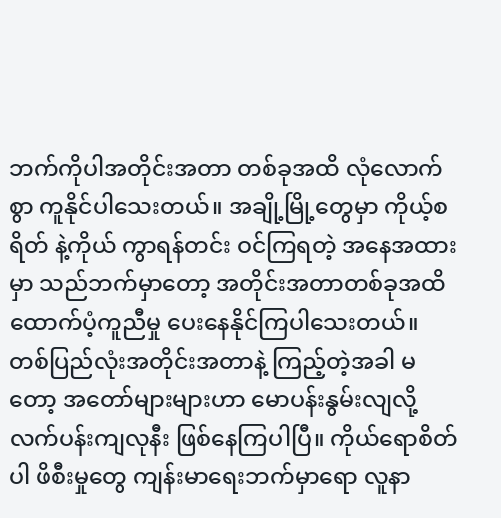ဘက်ကိုပါအတိုင်းအတာ တစ်ခုအထိ လုံလောက်စွာ ကူနိုင်ပါသေးတယ်။ အချို့မြို့တွေမှာ ကိုယ့်စရိတ် နဲ့ကိုယ် ကွာရန်တင်း ဝင်ကြရတဲ့ အနေအထားမှာ သည်ဘက်မှာတော့ အတိုင်းအတာတစ်ခုအထိ ထောက်ပံ့ကူညီမှု ပေးနေနိုင်ကြပါသေးတယ်။
တစ်ပြည်လုံးအတိုင်းအတာနဲ့ ကြည့်တဲ့အခါ မတော့ အတော်များများဟာ မောပန်းနွမ်းလျလို့ လက်ပန်းကျလုနီး ဖြစ်နေကြပါပြီ။ ကိုယ်ရောစိတ်ပါ ဖိစီးမှုတွေ ကျန်းမာရေးဘက်မှာရော လူနာ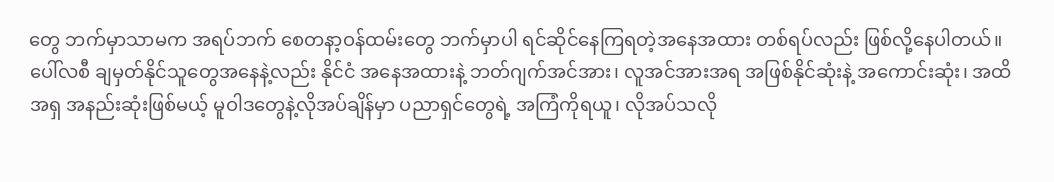တွေ ဘက်မှာသာမက အရပ်ဘက် စေတနာ့ဝန်ထမ်းတွေ ဘက်မှာပါ ရင်ဆိုင်နေကြရတဲ့အနေအထား တစ်ရပ်လည်း ဖြစ်လို့နေပါတယ်။
ပေါ်လစီ ချမှတ်နိုင်သူတွေအနေနဲ့လည်း နိုင်ငံ အနေအထားနဲ့ ဘတ်ဂျက်အင်အား၊ လူအင်အားအရ အဖြစ်နိုင်ဆုံးနဲ့ အကောင်းဆုံး၊ အထိအရှ အနည်းဆုံးဖြစ်မယ့် မူဝါဒတွေနဲ့လိုအပ်ချိန်မှာ ပညာရှင်တွေရဲ့ အကြံကိုရယူ၊ လိုအပ်သလို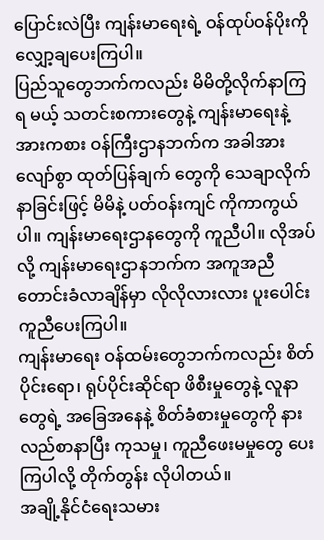ပြောင်းလဲပြီး ကျန်းမာရေးရဲ့ ဝန်ထုပ်ဝန်ပိုးကို လျှော့ချပေးကြပါ။
ပြည်သူတွေဘက်ကလည်း မိမိတို့လိုက်နာကြရ မယ့် သတင်းစကားတွေနဲ့ ကျန်းမာရေးနဲ့အားကစား ဝန်ကြီးဌာနဘက်က အခါအားလျော်စွာ ထုတ်ပြန်ချက် တွေကို သေချာလိုက်နာခြင်းဖြင့် မိမိနဲ့ ပတ်ဝန်းကျင် ကိုကာကွယ်ပါ။ ကျန်းမာရေးဌာနတွေကို ကူညီပါ။ လိုအပ်လို့ ကျန်းမာရေးဌာနဘက်က အကူအညီ တောင်းခံလာချိန်မှာ လိုလိုလားလား ပူးပေါင်းကူညီပေးကြပါ။
ကျန်းမာရေး ဝန်ထမ်းတွေဘက်ကလည်း စိတ်ပိုင်းရော၊ ရုပ်ပိုင်းဆိုင်ရာ ဖိစီးမှုတွေနဲ့ လူနာတွေရဲ့ အခြေအနေနဲ့ စိတ်ခံစားမှုတွေကို နားလည်စာနာပြီး ကုသမှု၊ ကူညီဖေးမမှုတွေ ပေးကြပါလို့ တိုက်တွန်း လိုပါတယ်။
အချို့နိုင်ငံရေးသမား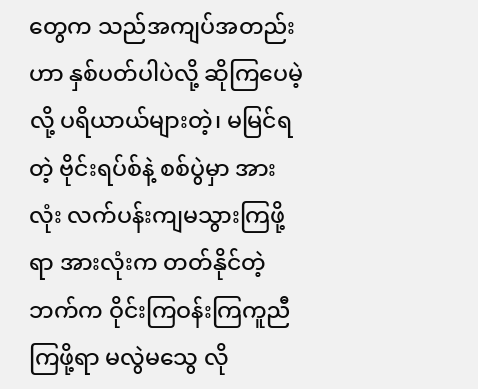တွေက သည်အကျပ်အတည်းဟာ နှစ်ပတ်ပါပဲလို့ ဆိုကြပေမဲ့လို့ ပရိယာယ်များတဲ့၊ မမြင်ရတဲ့ ဗိုင်းရပ်စ်နဲ့ စစ်ပွဲမှာ အားလုံး လက်ပန်းကျမသွားကြဖို့ရာ အားလုံးက တတ်နိုင်တဲ့ဘက်က ဝိုင်းကြဝန်းကြကူညီကြဖို့ရာ မလွဲမသွေ လို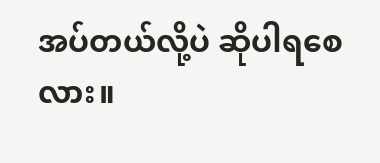အပ်တယ်လို့ပဲ ဆိုပါရစေလား။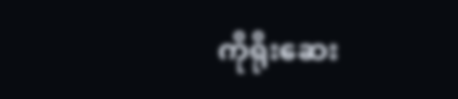ကိုရိုးဆေး